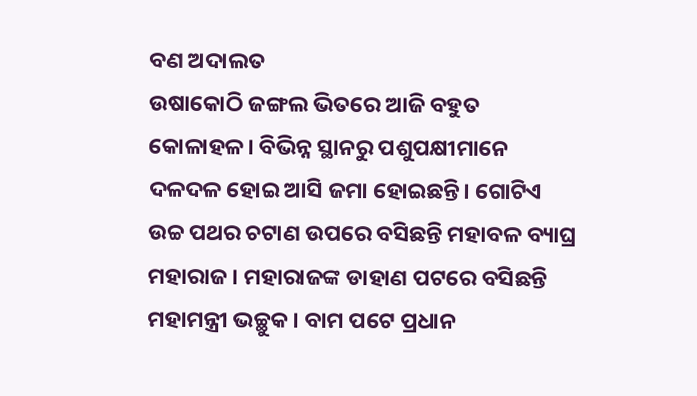ବଣ ଅଦାଲତ
ଉଷାକୋଠି ଜଙ୍ଗଲ ଭିତରେ ଆଜି ବହୁତ କୋଳାହଳ। ବିଭିନ୍ନ ସ୍ଥାନରୁ ପଶୁପକ୍ଷୀମାନେ ଦଳଦଳ ହୋଇ ଆସି ଜମା ହୋଇଛନ୍ତି। ଗୋଟିଏ ଉଚ୍ଚ ପଥର ଚଟାଣ ଉପରେ ବସିଛନ୍ତି ମହାବଳ ବ୍ୟାଘ୍ର ମହାରାଜ। ମହାରାଜଙ୍କ ଡାହାଣ ପଟରେ ବସିଛନ୍ତି ମହାମନ୍ତ୍ରୀ ଭଚ୍ଛୁକ। ବାମ ପଟେ ପ୍ରଧାନ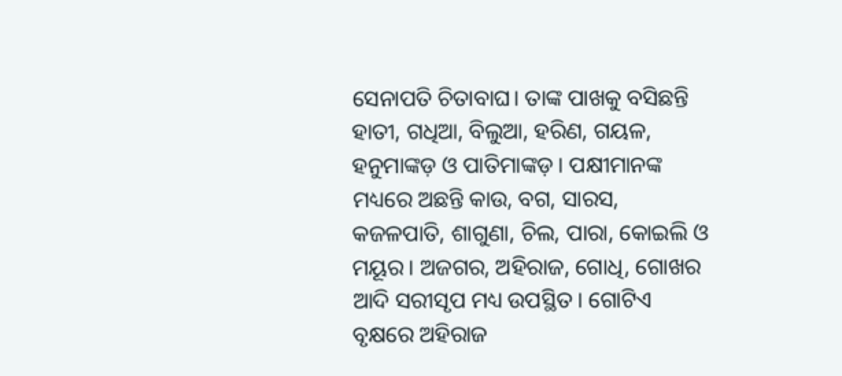ସେନାପତି ଚିତାବାଘ। ତାଙ୍କ ପାଖକୁ ବସିଛନ୍ତି ହାତୀ, ଗଧିଆ, ବିଲୁଆ, ହରିଣ, ଗୟଳ, ହନୁମାଙ୍କଡ଼ ଓ ପାତିମାଙ୍କଡ଼। ପକ୍ଷୀମାନଙ୍କ ମଧ୍ୟରେ ଅଛନ୍ତି କାଉ, ବଗ, ସାରସ, କଜଳପାତି, ଶାଗୁଣା, ଚିଲ, ପାରା, କୋଇଲି ଓ ମୟୂର। ଅଜଗର, ଅହିରାଜ, ଗୋଧି, ଗୋଖର ଆଦି ସରୀସୃପ ମଧ୍ୟ ଉପସ୍ଥିତ। ଗୋଟିଏ ବୃକ୍ଷରେ ଅହିରାଜ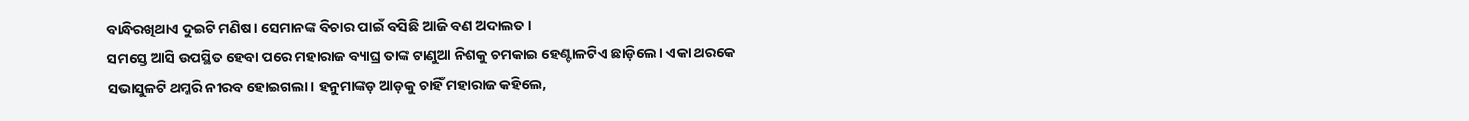ବାନ୍ଧିରଖିଥାଏ ଦୁଇଟି ମଣିଷ। ସେମାନଙ୍କ ବିଚାର ପାଇଁ ବସିଛି ଆଜି ବଣ ଅଦାଲତ।
ସମସ୍ତେ ଆସି ଉପସ୍ଥିତ ହେବା ପରେ ମହାରାଜ ବ୍ୟାଘ୍ର ତାଙ୍କ ଟାଣୁଆ ନିଶକୁ ଚମକାଇ ହେଣ୍ଟାଳଟିଏ ଛାଡ଼ିଲେ। ଏକା ଥରକେ ସଭାସୁଳଟି ଥମ୍କରି ନୀରବ ହୋଇଗଲା। ହନୁମାଙ୍କଡ଼ ଆଡ଼କୁ ଚାହିଁ ମହାରାଜ କହିଲେ,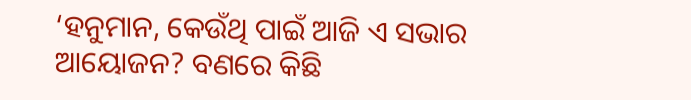‘ହନୁମାନ, କେଉଁଥି ପାଇଁ ଆଜି ଏ ସଭାର ଆୟୋଜନ? ବଣରେ କିଛି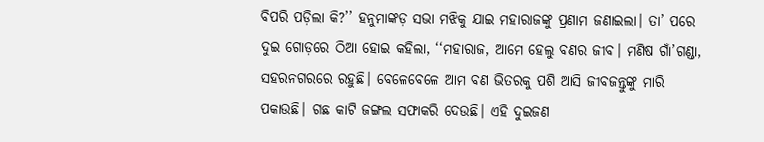ବିପରି ପଡ଼ିଲା କି?’’ ହନୁମାଙ୍କଡ଼ ସଭା ମଝିକୁ ଯାଇ ମହାରାଜଙ୍କୁ ପ୍ରଣାମ ଜଣାଇଲା। ତା’ ପରେ ଦୁଇ ଗୋଡ଼ରେ ଠିଆ ହୋଇ କହିଲା, ‘‘ମହାରାଜ, ଆମେ ହେଲୁ ବଣର ଜୀବ। ମଣିଷ ଗାଁ’ଗଣ୍ଡା, ସହରନଗରରେ ରହୁଛି। ବେଳେବେଳେ ଆମ ବଣ ଭିତରକୁ ପଶି ଆସି ଜୀବଜନ୍ତୁଙ୍କୁ ମାରି ପକାଉଛି। ଗଛ କାଟି ଜଙ୍ଗଲ ସଫାକରି ଦେଉଛି। ଏହି ଦୁଇଜଣ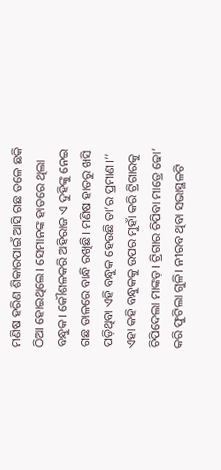ମଣିଷ ହରିଣ ଶିକାରପାଇଁ ଆସି ଗଛ ତଳେ ଛକି ଠିଆ ହୋଇଥିଲେ। ସେମାନଙ୍କ ହାତରେ ଥିଲା ବନ୍ଧୁକ। କୌଶଳକରି ଅହିରାଜ ଏ ଦୁହିଙ୍କୁ ନେଇ ଗଛ ଡାଳରେ ବାନ୍ଧି ରଖିଛି। ମଣିଷ ହାତରୁ ଖସି ପଡ଼ିଥିବା ଏହି ବନ୍ଧୁକ ହେଉଛି ତା’ର ପ୍ରମାଣ।’’ ଏହା କହି ବନ୍ଧୁକକୁ ଉପର ମୁହାଁ କରି ଟ୍ରିଗାରକୁ ଚିପିଦେଲା ମାଙ୍କଡ଼। ଟ୍ରିଗାର ଚିପିବା ମାତ୍ରେ ଢୋ’ କରି ଫୁଟିଲା ଗୁଳି। ନୀରବ ଥିବା ସଭାସ୍ଥଳଟି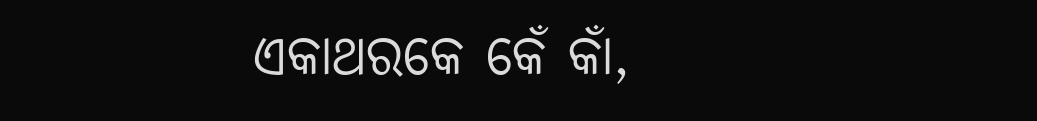ଏକାଥରକେ କେଁ କାଁ,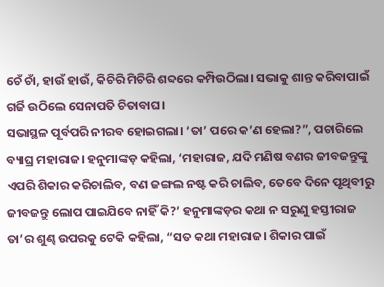ଚେଁ ଚାଁ, ହାଉଁ ହାଉଁ, କିଚିରି ମିଚିରି ଶବ୍ଦରେ କମ୍ପିଉଠିଲା। ସଭାକୁ ଶାନ୍ତ କରିବାପାଇଁ ଗର୍ଜି ଉଠିଲେ ସେନାପତି ଚିତାବାଘ।
ସଭାସ୍ଥଳ ପୂର୍ବପରି ନୀରବ ହୋଇଗଲା। ‘ତା’ ପରେ କ’ଣ ହେଲା?”, ପଚାରିଲେ ବ୍ୟାଘ୍ର ମହାରାଜ। ହନୁମାଙ୍କଡ଼ କହିଲା, ‘ମହାରାଜ, ଯଦି ମଣିଷ ବଣର ଜୀବଜନ୍ତୁଙ୍କୁ ଏପରି ଶିକାର କରିଚାଲିବ, ବଣ ଜଙ୍ଗଲ ନଷ୍ଟ କରି ଚାଲିବ, ତେବେ ଦିନେ ପୃଥିବୀରୁ ଜୀବଜନ୍ତୁ ଲୋପ ପାଇଯିବେ ନାହିଁ କି?’ ହନୁମାଙ୍କଡ଼ର କଥା ନ ସରୁଣୁ ହସ୍ତୀରାଜ ତା’ର ଶୁଣ୍ଢ ଉପରକୁ ଟେକି କହିଲା, “ସତ କଥା ମହାରାଜ। ଶିକାର ପାଇଁ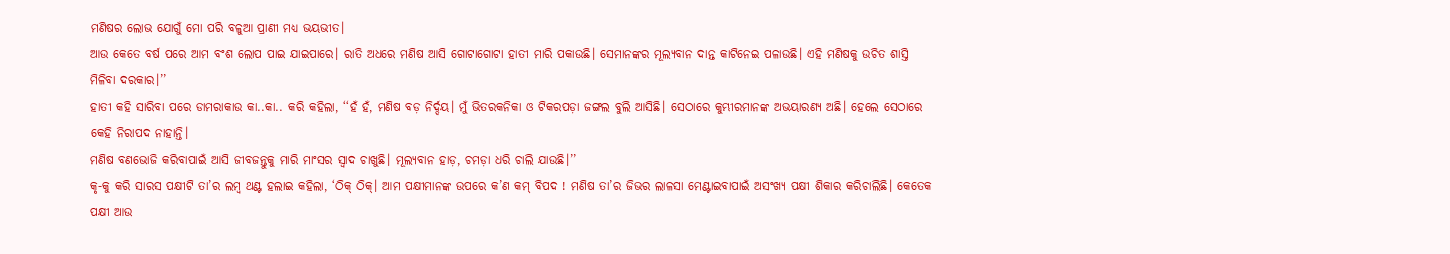ମଣିଷର ଲୋଭ ଯୋଗୁଁ ମୋ ପରି ବଳୁଆ ପ୍ରାଣୀ ମଧ୍ୟ ଭୟଭୀତ।
ଆଉ କେତେ ବର୍ଷ ପରେ ଆମ ବଂଶ ଲୋପ ପାଇ ଯାଇପାରେ। ରାତି ଅଧରେ ମଣିଷ ଆସି ଗୋଟାଗୋଟା ହାତୀ ମାରି ପକାଉଛି। ସେମାନଙ୍କର ମୂଲ୍ୟବାନ ଦାନ୍ତ କାଟିନେଇ ପଳାଉଛି। ଏହି ମଣିଷକୁ ଉଚିତ ଶାସ୍ତି ମିଳିବା ଦରକାର।’’
ହାତୀ କହି ସାରିବା ପରେ ଡାମରାକାଉ କା..କା.. କରି କହିଲା, ‘‘ହଁ ହଁ, ମଣିଷ ବଡ଼ ନିର୍ଦ୍ଦୟ। ମୁଁ ଭିତରକନିକା ଓ ଟିକରପଡ଼ା ଜଙ୍ଗଲ ବୁଲି ଆସିଛି। ସେଠାରେ କୁମ୍ଭୀରମାନଙ୍କ ଅଭୟାରଣ୍ୟ ଅଛି। ହେଲେ ସେଠାରେ କେହି ନିରାପଦ ନାହାନ୍ତି।
ମଣିଷ ବଣଭୋଜି କରିବାପାଇଁ ଆସି ଜୀବଜନ୍ତୁକୁ ମାରି ମାଂସର ସ୍ବାଦ ଚାଖୁଛି। ମୂଲ୍ୟବାନ ହାଡ଼, ଚମଡ଼ା ଧରି ଚାଲି ଯାଉଛି।’’
କୃ-କୁ କରି ସାରସ ପକ୍ଷୀଟି ତା’ର ଲମ୍ବ ଥଣ୍ଟ ହଲାଇ କହିଲା, ‘ଠିକ୍ ଠିକ୍। ଆମ ପକ୍ଷୀମାନଙ୍କ ଉପରେ କ’ଣ କମ୍ ବିପଦ ! ମଣିଷ ତା’ର ଜିଭର ଲାଳସା ମେଣ୍ଟାଇବାପାଇଁ ଅସଂଖ୍ୟ ପକ୍ଷୀ ଶିକାର କରିଚାଲିଛି। କେତେକ ପକ୍ଷୀ ଆଉ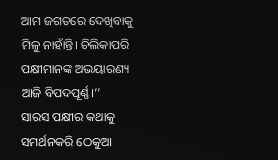ଆମ ଜଗତରେ ଦେଖିବାକୁ ମିଳୁ ନାହାଁନ୍ତି। ଚିଲିକାପରି ପକ୍ଷୀମାନଙ୍କ ଅଭୟାରଣ୍ୟ ଆଜି ବିପଦପୂର୍ଣ୍ଣ।’’
ସାରସ ପକ୍ଷୀର କଥାକୁ ସମର୍ଥନକରି ଠେକୁଆ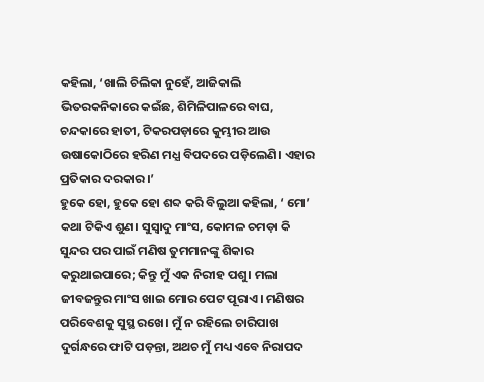କହିଲା, ‘ଖାଲି ଚିଲିକା ନୁହେଁ, ଆଜିକାଲି ଭିତରକନିକାରେ କଇଁଛ, ଶିମିଳିପାଳରେ ବାଘ, ଚନ୍ଦକାରେ ହାତୀ, ଟିକରପଡ଼ାରେ କୁମ୍ଭୀର ଆଉ ଉଷାକୋଠିରେ ହରିଣ ମଧ୍ଯ ବିପଦରେ ପଡ଼ିଲେଣି। ଏହାର ପ୍ରତିକାର ଦରକାର।’
ହୁକେ ହୋ, ହୁକେ ହୋ ଶବ୍ଦ କରି ବିଲୁଆ କହିଲା, ‘ ମୋ’ କଥା ଟିକିଏ ଶୁଣ। ସୁସ୍ଵାଦୁ ମାଂସ, କୋମଳ ଚମଡ଼ା କି ସୁନ୍ଦର ପର ପାଇଁ ମଣିଷ ତୁମମାନଙ୍କୁ ଶିକାର କରୁଥାଇପାରେ; କିନ୍ତୁ ମୁଁ ଏକ ନିରୀହ ପଶୁ। ମଲା ଜୀବଜନ୍ତୁର ମାଂସ ଖାଇ ମୋର ପେଟ ପୂରାଏ। ମଣିଷର ପରିବେଶକୁ ସୁସ୍ଥ ରଖେ। ମୁଁ ନ ରହିଲେ ଚାରିପାଖ ଦୁର୍ଗନ୍ଧରେ ଫାଟି ପଡ଼ନ୍ତା, ଅଥଚ ମୁଁ ମଧ୍ୟ ଏବେ ନିରାପଦ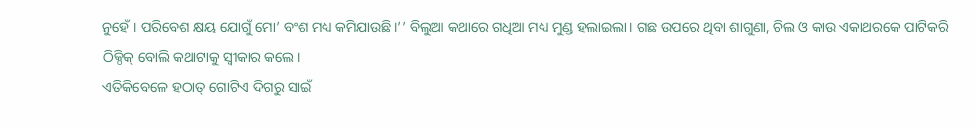ନୁହେଁ। ପରିବେଶ କ୍ଷୟ ଯୋଗୁଁ ମୋ’ ବଂଶ ମଧ୍ୟ କମିଯାଉଛି।’’ ବିଲୁଆ କଥାରେ ଗଧିଆ ମଧ୍ୟ ମୁଣ୍ଡ ହଲାଇଲା। ଗଛ ଉପରେ ଥିବା ଶାଗୁଣା, ଚିଲ ଓ କାଉ ଏକାଥରକେ ପାଟିକରି ଠିକ୍ଠିକ୍ ବୋଲି କଥାଟାକୁ ସ୍ୱୀକାର କଲେ।
ଏତିକିବେଳେ ହଠାତ୍ ଗୋଟିଏ ଦିଗରୁ ସାଇଁ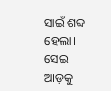ସାଇଁ ଶବ୍ଦ ହେଲା। ସେଇ ଆଡ଼କୁ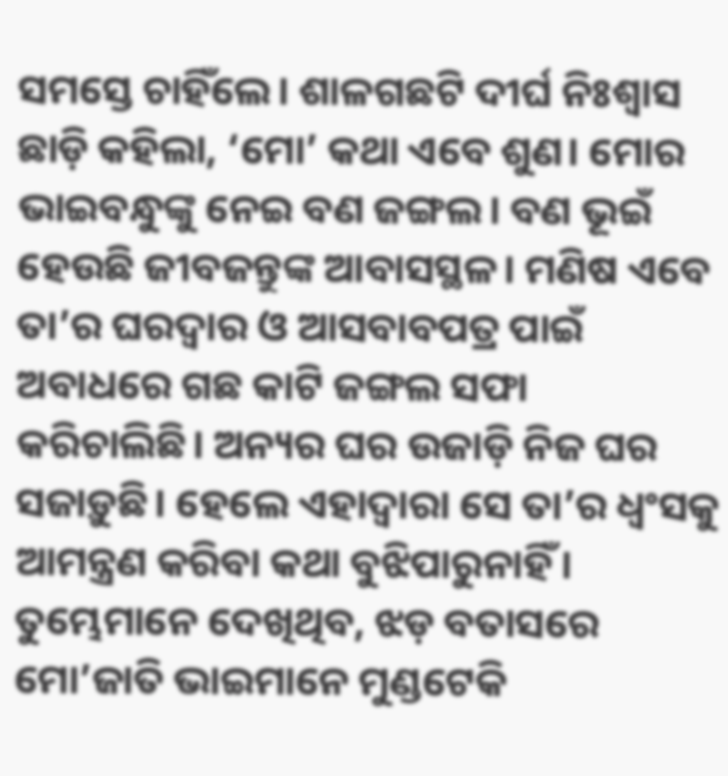ସମସ୍ତେ ଚାହିଁଲେ। ଶାଳଗଛଟି ଦୀର୍ଘ ନିଃଶ୍ବାସ ଛାଡ଼ି କହିଲା, ‘ମୋ’ କଥା ଏବେ ଶୁଣ। ମୋର ଭାଇବନ୍ଧୁଙ୍କୁ ନେଇ ବଣ ଜଙ୍ଗଲ। ବଣ ଭୂଇଁ ହେଉଛି ଜୀବଜନ୍ତୁଙ୍କ ଆବାସସ୍ଥଳ। ମଣିଷ ଏବେ ତା’ର ଘରଦ୍ବାର ଓ ଆସବାବପତ୍ର ପାଇଁ ଅବାଧରେ ଗଛ କାଟି ଜଙ୍ଗଲ ସଫା କରିଚାଲିଛି। ଅନ୍ୟର ଘର ଉଜାଡ଼ି ନିଜ ଘର ସଜାଡ଼ୁଛି। ହେଲେ ଏହାଦ୍ଵାରା ସେ ତା’ର ଧ୍ୱଂସକୁ ଆମନ୍ତ୍ରଣ କରିବା କଥା ବୁଝିପାରୁନାହିଁ। ତୁମ୍ଭେମାନେ ଦେଖିଥିବ, ଝଡ଼ ବତାସରେ ମୋ’ଜାତି ଭାଇମାନେ ମୁଣ୍ଡଟେକି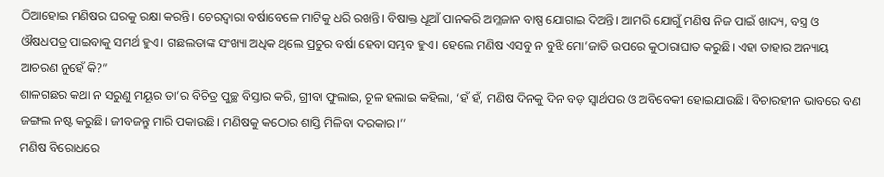ଠିଆହୋଇ ମଣିଷର ଘରକୁ ରକ୍ଷା କରନ୍ତି। ଚେରଦ୍ଵାରା ବର୍ଷାବେଳେ ମାଟିକୁ ଧରି ରଖନ୍ତି। ବିଷାକ୍ତ ଧୂଆଁ ପାନକରି ଅମ୍ଳଜାନ ବାଷ୍ପ ଯୋଗାଇ ଦିଅନ୍ତି। ଆମରି ଯୋଗୁଁ ମଣିଷ ନିଜ ପାଇଁ ଖାଦ୍ୟ, ବସ୍ତ୍ର ଓ ଔଷଧପତ୍ର ପାଇବାକୁ ସମର୍ଥ ହୁଏ। ଗଛଲତାଙ୍କ ସଂଖ୍ୟା ଅଧିକ ଥିଲେ ପ୍ରଚୁର ବର୍ଷା ହେବା ସମ୍ଭବ ହୁଏ। ହେଲେ ମଣିଷ ଏସବୁ ନ ବୁଝି ମୋ’ଜାତି ଉପରେ କୁଠାରାଘାତ କରୁଛି। ଏହା ତାହାର ଅନ୍ୟାୟ ଆଚରଣ ନୁହେଁ କି?”
ଶାଳଗଛର କଥା ନ ସରୁଣୁ ମୟୂର ତା’ର ବିଚିତ୍ର ପୁଚ୍ଛ ବିସ୍ତାର କରି, ଗ୍ରୀବା ଫୁଲାଇ, ଚୂଳ ହଲାଇ କହିଲା, ‘ହଁ ହଁ, ମଣିଷ ଦିନକୁ ଦିନ ବଡ଼ ସ୍ଵାର୍ଥପର ଓ ଅବିବେକୀ ହୋଇଯାଉଛି। ବିଚାରହୀନ ଭାବରେ ବଣ ଜଙ୍ଗଲ ନଷ୍ଟ କରୁଛି। ଜୀବଜନ୍ତୁ ମାରି ପକାଉଛି। ମଣିଷକୁ କଠୋର ଶାସ୍ତି ମିଳିବା ଦରକାର।’’
ମଣିଷ ବିରୋଧରେ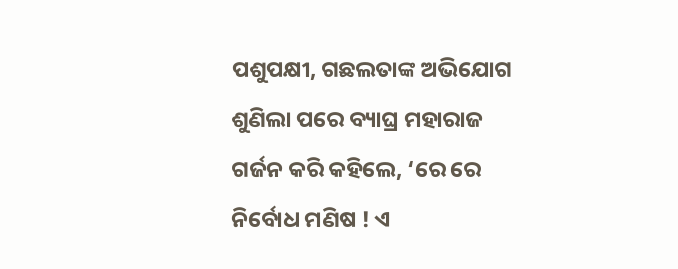ପଶୁପକ୍ଷୀ, ଗଛଲତାଙ୍କ ଅଭିଯୋଗ ଶୁଣିଲା ପରେ ବ୍ୟାଘ୍ର ମହାରାଜ ଗର୍ଜନ କରି କହିଲେ, ‘ରେ ରେ ନିର୍ବୋଧ ମଣିଷ ! ଏ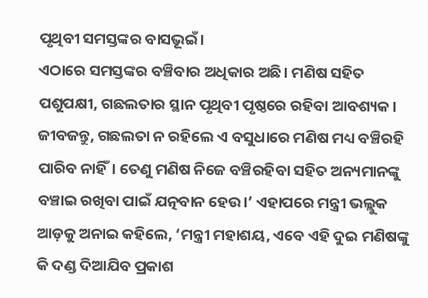ପୃଥିବୀ ସମସ୍ତଙ୍କର ବାସଭୂଇଁ।
ଏଠାରେ ସମସ୍ତଙ୍କର ବଞ୍ଚିବାର ଅଧିକାର ଅଛି। ମଣିଷ ସହିତ ପଶୁପକ୍ଷୀ, ଗଛଲତାର ସ୍ଥାନ ପୃଥିବୀ ପୃଷ୍ଠରେ ରହିବା ଆବଶ୍ୟକ। ଜୀବଜନ୍ତୁ, ଗଛଲତା ନ ରହିଲେ ଏ ବସୁଧାରେ ମଣିଷ ମଧ୍ୟ ବଞ୍ଚିରହି ପାରିବ ନାହିଁ। ତେଣୁ ମଣିଷ ନିଜେ ବଞ୍ଚିରହିବା ସହିତ ଅନ୍ୟମାନଙ୍କୁ ବଞ୍ଚାଇ ରଖିବା ପାଇଁ ଯତ୍ନବାନ ହେଉ।’ ଏହାପରେ ମନ୍ତ୍ରୀ ଭଲ୍ଲୁକ ଆଡ଼କୁ ଅନାଇ କହିଲେ, ‘ମନ୍ତ୍ରୀ ମହାଶୟ, ଏବେ ଏହି ଦୁଇ ମଣିଷଙ୍କୁ କି ଦଣ୍ଡ ଦିଆଯିବ ପ୍ରକାଶ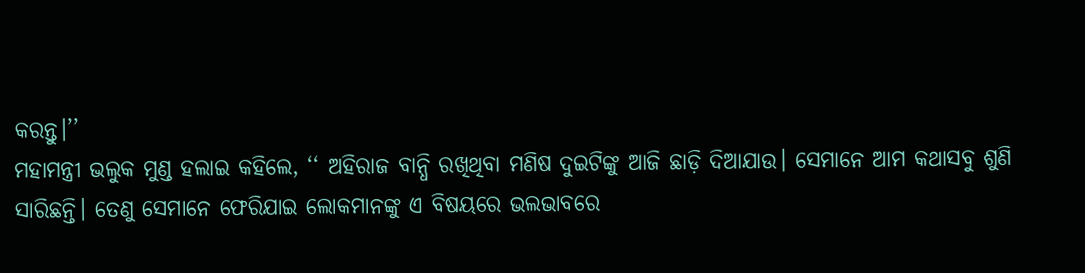କରନ୍ତୁ।’’
ମହାମନ୍ତ୍ରୀ ଭଲୁକ ମୁଣ୍ଡ ହଲାଇ କହିଲେ, ‘‘ ଅହିରାଜ ବାନ୍ଧି ରଖିଥିବା ମଣିଷ ଦୁଇଟିଙ୍କୁ ଆଜି ଛାଡ଼ି ଦିଆଯାଉ। ସେମାନେ ଆମ କଥାସବୁ ଶୁଣି ସାରିଛନ୍ତି। ତେଣୁ ସେମାନେ ଫେରିଯାଇ ଲୋକମାନଙ୍କୁ ଏ ବିଷୟରେ ଭଲଭାବରେ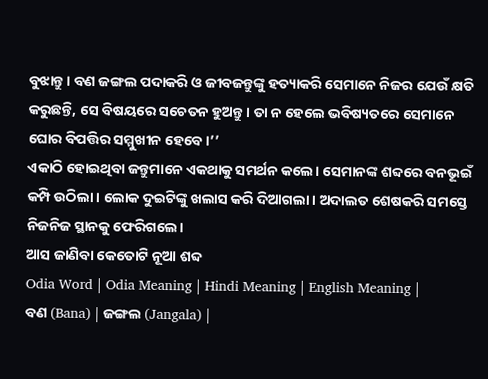ବୁଝାନ୍ତୁ। ବଣ ଜଙ୍ଗଲ ପଦାକରି ଓ ଜୀବଜନ୍ତୁଙ୍କୁ ହତ୍ୟାକରି ସେମାନେ ନିଜର ଯେଉଁ କ୍ଷତି କରୁଛନ୍ତି, ସେ ବିଷୟରେ ସଚେତନ ହୁଅନ୍ତୁ। ତା ନ ହେଲେ ଭବିଷ୍ୟତରେ ସେମାନେ ଘୋର ବିପତ୍ତିର ସମ୍ମୁଖୀନ ହେବେ।’’
ଏକାଠି ହୋଇଥିବା ଜନ୍ତୁମାନେ ଏକଥାକୁ ସମର୍ଥନ କଲେ। ସେମାନଙ୍କ ଶବ୍ଦରେ ବନଭୂଇଁ କମ୍ପି ଉଠିଲା। ଲୋକ ଦୁଇଟିଙ୍କୁ ଖଲାସ କରି ଦିଆଗଲା। ଅଦାଲତ ଶେଷକରି ସମସ୍ତେ ନିଜନିଜ ସ୍ଥାନକୁ ଫେରିଗଲେ।
ଆସ ଜାଣିବା କେତୋଟି ନୂଆ ଶବ୍ଦ
Odia Word | Odia Meaning | Hindi Meaning | English Meaning |
ବଣ (Bana) | ଜଙ୍ଗଲ (Jangala) |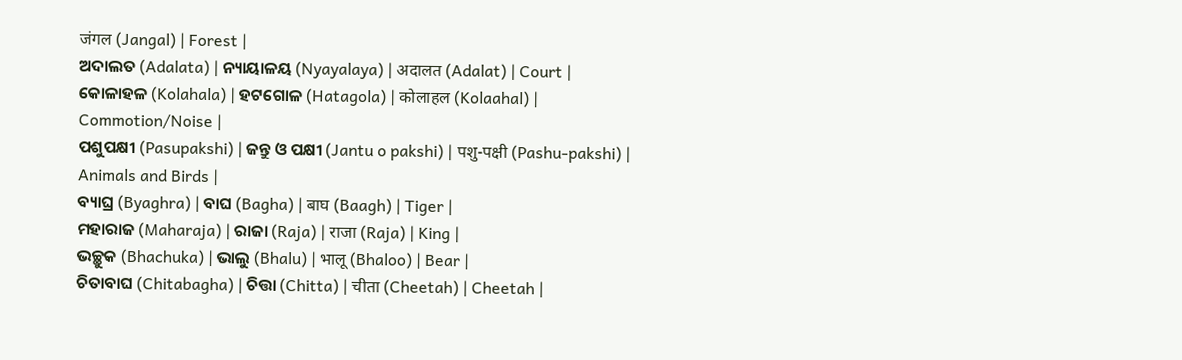जंगल (Jangal) | Forest |
ଅଦାଲତ (Adalata) | ନ୍ୟାୟାଳୟ (Nyayalaya) | अदालत (Adalat) | Court |
କୋଳାହଳ (Kolahala) | ହଟଗୋଳ (Hatagola) | कोलाहल (Kolaahal) | Commotion/Noise |
ପଶୁପକ୍ଷୀ (Pasupakshi) | ଜନ୍ତୁ ଓ ପକ୍ଷୀ (Jantu o pakshi) | पशु-पक्षी (Pashu-pakshi) | Animals and Birds |
ବ୍ୟାଘ୍ର (Byaghra) | ବାଘ (Bagha) | बाघ (Baagh) | Tiger |
ମହାରାଜ (Maharaja) | ରାଜା (Raja) | राजा (Raja) | King |
ଭଚ୍ଛୁକ (Bhachuka) | ଭାଲୁ (Bhalu) | भालू (Bhaloo) | Bear |
ଚିତାବାଘ (Chitabagha) | ଚିତ୍ତା (Chitta) | चीता (Cheetah) | Cheetah |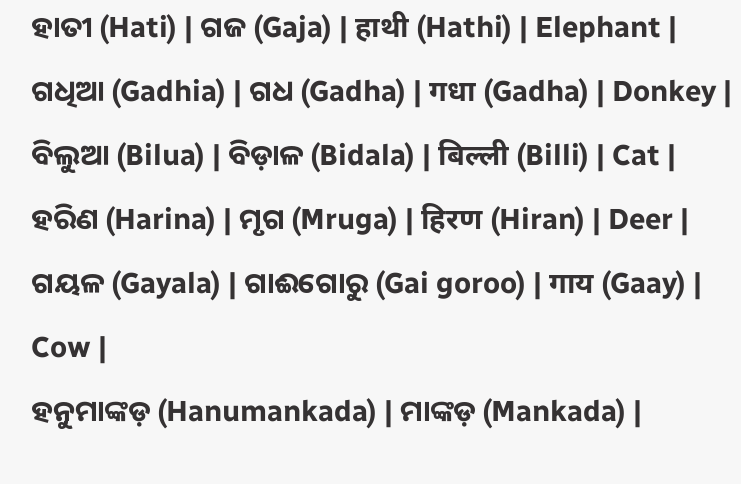ହାତୀ (Hati) | ଗଜ (Gaja) | हाथी (Hathi) | Elephant |
ଗଧିଆ (Gadhia) | ଗଧ (Gadha) | गधा (Gadha) | Donkey |
ବିଲୁଆ (Bilua) | ବିଡ଼ାଳ (Bidala) | बिल्ली (Billi) | Cat |
ହରିଣ (Harina) | ମୃଗ (Mruga) | हिरण (Hiran) | Deer |
ଗୟଳ (Gayala) | ଗାଈଗୋରୁ (Gai goroo) | गाय (Gaay) | Cow |
ହନୁମାଙ୍କଡ଼ (Hanumankada) | ମାଙ୍କଡ଼ (Mankada) |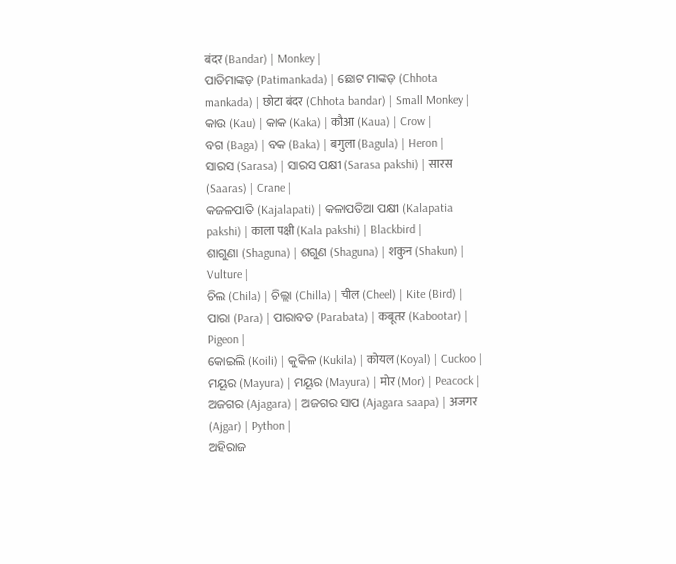बंदर (Bandar) | Monkey |
ପାତିମାଙ୍କଡ଼ (Patimankada) | ଛୋଟ ମାଙ୍କଡ଼ (Chhota mankada) | छोटा बंदर (Chhota bandar) | Small Monkey |
କାଉ (Kau) | କାକ (Kaka) | कौआ (Kaua) | Crow |
ବଗ (Baga) | ବକ (Baka) | बगुला (Bagula) | Heron |
ସାରସ (Sarasa) | ସାରସ ପକ୍ଷୀ (Sarasa pakshi) | सारस (Saaras) | Crane |
କଜଳପାତି (Kajalapati) | କଳାପତିଆ ପକ୍ଷୀ (Kalapatia pakshi) | काला पक्षी (Kala pakshi) | Blackbird |
ଶାଗୁଣା (Shaguna) | ଶଗୁଣ (Shaguna) | शकुन (Shakun) | Vulture |
ଚିଲ (Chila) | ଚିଲ୍ଲା (Chilla) | चील (Cheel) | Kite (Bird) |
ପାରା (Para) | ପାରାବତ (Parabata) | कबूतर (Kabootar) | Pigeon |
କୋଇଲି (Koili) | କୁକିଳ (Kukila) | कोयल (Koyal) | Cuckoo |
ମୟୂର (Mayura) | ମୟୂର (Mayura) | मोर (Mor) | Peacock |
ଅଜଗର (Ajagara) | ଅଜଗର ସାପ (Ajagara saapa) | अजगर (Ajgar) | Python |
ଅହିରାଜ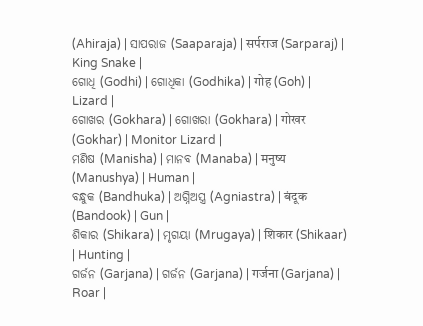(Ahiraja) | ସାପରାଜ (Saaparaja) | सर्पराज (Sarparaj) | King Snake |
ଗୋଧି (Godhi) | ଗୋଧିକା (Godhika) | गोह (Goh) | Lizard |
ଗୋଖର (Gokhara) | ଗୋଖରା (Gokhara) | गोखर (Gokhar) | Monitor Lizard |
ମଣିଷ (Manisha) | ମାନବ (Manaba) | मनुष्य (Manushya) | Human |
ବନ୍ଧୁକ (Bandhuka) | ଅଗ୍ନିଅସ୍ତ୍ର (Agniastra) | बंदूक (Bandook) | Gun |
ଶିକାର (Shikara) | ମୃଗୟା (Mrugaya) | शिकार (Shikaar) | Hunting |
ଗର୍ଜନ (Garjana) | ଗର୍ଜନ (Garjana) | गर्जना (Garjana) | Roar |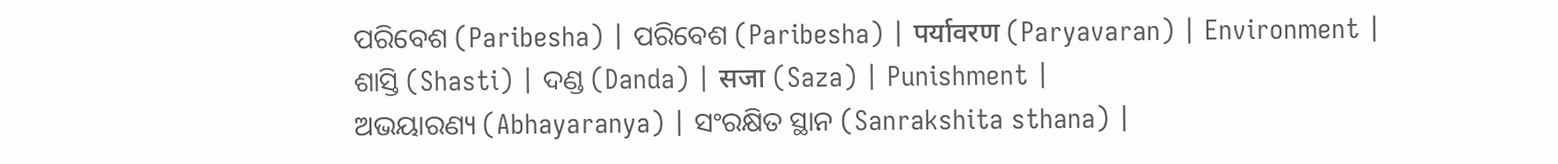ପରିବେଶ (Paribesha) | ପରିବେଶ (Paribesha) | पर्यावरण (Paryavaran) | Environment |
ଶାସ୍ତି (Shasti) | ଦଣ୍ଡ (Danda) | सजा (Saza) | Punishment |
ଅଭୟାରଣ୍ୟ (Abhayaranya) | ସଂରକ୍ଷିତ ସ୍ଥାନ (Sanrakshita sthana) |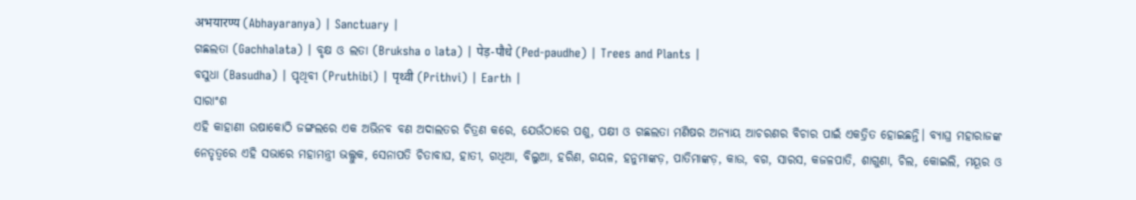अभयारण्य (Abhayaranya) | Sanctuary |
ଗଛଲତା (Gachhalata) | ବୃକ୍ଷ ଓ ଲତା (Bruksha o lata) | पेड़-पौधे (Ped-paudhe) | Trees and Plants |
ବସୁଧା (Basudha) | ପୃଥିବୀ (Pruthibi) | पृथ्वी (Prithvi) | Earth |
ସାରାଂଶ
ଏହି କାହାଣୀ ଉଷାକୋଠି ଜଙ୍ଗଲରେ ଏକ ଅଭିନବ ବଣ ଅଦାଲତର ଚିତ୍ରଣ କରେ, ଯେଉଁଠାରେ ପଶୁ, ପକ୍ଷୀ ଓ ଗଛଲତା ମଣିଷର ଅନ୍ୟାୟ ଆଚରଣର ବିଚାର ପାଇଁ ଏକତ୍ରିତ ହୋଇଛନ୍ତି। ବ୍ୟାଘ୍ର ମହାରାଜଙ୍କ ନେତୃତ୍ୱରେ ଏହି ସଭାରେ ମହାମନ୍ତ୍ରୀ ଭଲ୍ଲୁକ, ସେନାପତି ଚିତାବାଘ, ହାତୀ, ଗଧିଆ, ବିଲୁଆ, ହରିଣ, ଗୟଳ, ହନୁମାଙ୍କଡ଼, ପାତିମାଙ୍କଡ଼, କାଉ, ବଗ, ସାରସ, କଜଳପାତି, ଶାଗୁଣା, ଚିଲ, କୋଇଲି, ମୟୂର ଓ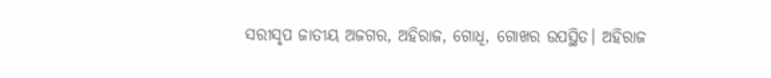ସରୀସୃପ ଜାତୀୟ ଅଜଗର, ଅହିରାଜ, ଗୋଧି, ଗୋଖର ଉପସ୍ଥିତ। ଅହିରାଜ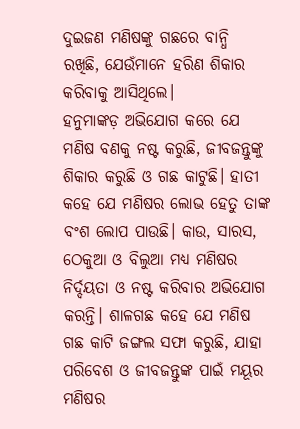ଦୁଇଜଣ ମଣିଷଙ୍କୁ ଗଛରେ ବାନ୍ଧି ରଖିଛି, ଯେଉଁମାନେ ହରିଣ ଶିକାର କରିବାକୁ ଆସିଥିଲେ।
ହନୁମାଙ୍କଡ଼ ଅଭିଯୋଗ କରେ ଯେ ମଣିଷ ବଣକୁ ନଷ୍ଟ କରୁଛି, ଜୀବଜନ୍ତୁଙ୍କୁ ଶିକାର କରୁଛି ଓ ଗଛ କାଟୁଛି। ହାତୀ କହେ ଯେ ମଣିଷର ଲୋଭ ହେତୁ ତାଙ୍କ ବଂଶ ଲୋପ ପାଉଛି। କାଉ, ସାରସ, ଠେକୁଆ ଓ ବିଲୁଆ ମଧ୍ୟ ମଣିଷର ନିର୍ଦ୍ଦୟତା ଓ ନଷ୍ଟ କରିବାର ଅଭିଯୋଗ କରନ୍ତି। ଶାଳଗଛ କହେ ଯେ ମଣିଷ ଗଛ କାଟି ଜଙ୍ଗଲ ସଫା କରୁଛି, ଯାହା ପରିବେଶ ଓ ଜୀବଜନ୍ତୁଙ୍କ ପାଇଁ ମୟୂର ମଣିଷର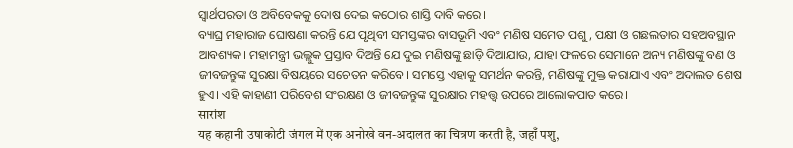ସ୍ୱାର୍ଥପରତା ଓ ଅବିବେକକୁ ଦୋଷ ଦେଇ କଠୋର ଶାସ୍ତି ଦାବି କରେ।
ବ୍ୟାଘ୍ର ମହାରାଜ ଘୋଷଣା କରନ୍ତି ଯେ ପୃଥିବୀ ସମସ୍ତଙ୍କର ବାସଭୂମି ଏବଂ ମଣିଷ ସମେତ ପଶୁ, ପକ୍ଷୀ ଓ ଗଛଲତାର ସହଅବସ୍ଥାନ ଆବଶ୍ୟକ। ମହାମନ୍ତ୍ରୀ ଭଲ୍ଲୁକ ପ୍ରସ୍ତାବ ଦିଅନ୍ତି ଯେ ଦୁଇ ମଣିଷଙ୍କୁ ଛାଡ଼ି ଦିଆଯାଉ, ଯାହା ଫଳରେ ସେମାନେ ଅନ୍ୟ ମଣିଷଙ୍କୁ ବଣ ଓ ଜୀବଜନ୍ତୁଙ୍କ ସୁରକ୍ଷା ବିଷୟରେ ସଚେତନ କରିବେ। ସମସ୍ତେ ଏହାକୁ ସମର୍ଥନ କରନ୍ତି, ମଣିଷଙ୍କୁ ମୁକ୍ତ କରାଯାଏ ଏବଂ ଅଦାଲତ ଶେଷ ହୁଏ। ଏହି କାହାଣୀ ପରିବେଶ ସଂରକ୍ଷଣ ଓ ଜୀବଜନ୍ତୁଙ୍କ ସୁରକ୍ଷାର ମହତ୍ତ୍ୱ ଉପରେ ଆଲୋକପାତ କରେ।
सारांश
यह कहानी उषाकोटी जंगल में एक अनोखे वन-अदालत का चित्रण करती है, जहाँ पशु,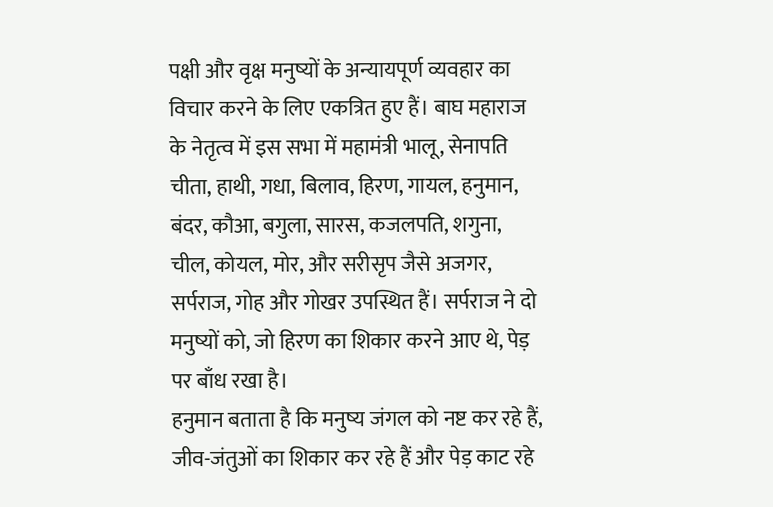पक्षी और वृक्ष मनुष्यों के अन्यायपूर्ण व्यवहार का विचार करने के लिए एकत्रित हुए हैं। बाघ महाराज के नेतृत्व में इस सभा में महामंत्री भालू, सेनापति चीता, हाथी, गधा, बिलाव, हिरण, गायल, हनुमान, बंदर, कौआ, बगुला, सारस, कजलपति, शगुना, चील, कोयल, मोर, और सरीसृप जैसे अजगर, सर्पराज, गोह और गोखर उपस्थित हैं। सर्पराज ने दो मनुष्यों को, जो हिरण का शिकार करने आए थे, पेड़ पर बाँध रखा है।
हनुमान बताता है कि मनुष्य जंगल को नष्ट कर रहे हैं, जीव-जंतुओं का शिकार कर रहे हैं और पेड़ काट रहे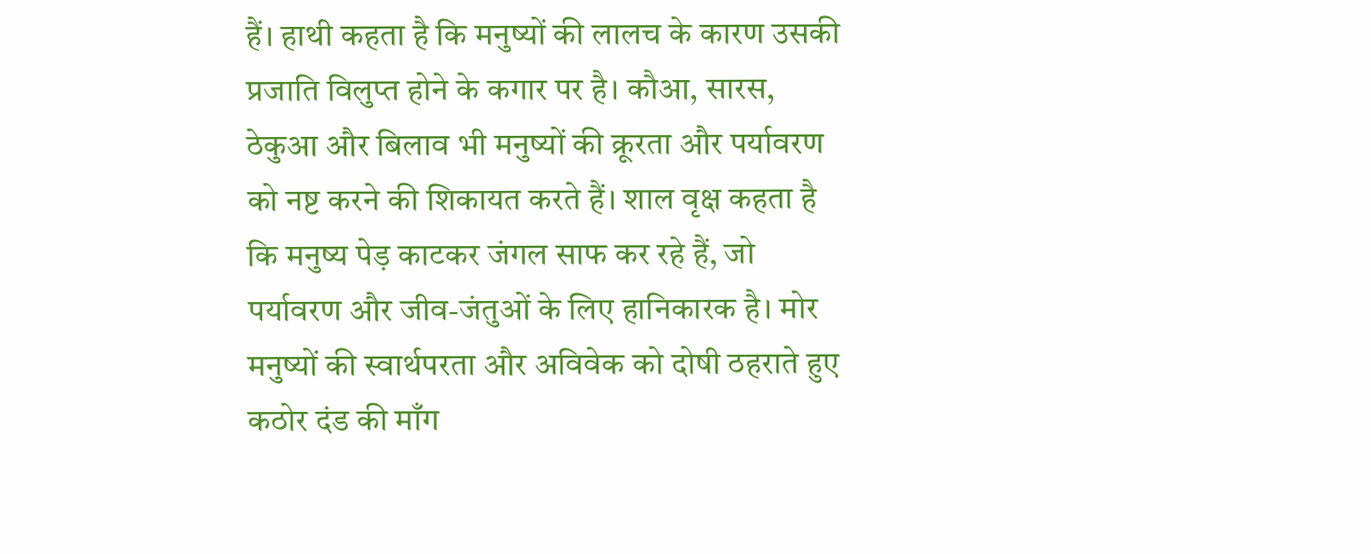हैं। हाथी कहता है कि मनुष्यों की लालच के कारण उसकी प्रजाति विलुप्त होने के कगार पर है। कौआ, सारस, ठेकुआ और बिलाव भी मनुष्यों की क्रूरता और पर्यावरण को नष्ट करने की शिकायत करते हैं। शाल वृक्ष कहता है कि मनुष्य पेड़ काटकर जंगल साफ कर रहे हैं, जो पर्यावरण और जीव-जंतुओं के लिए हानिकारक है। मोर मनुष्यों की स्वार्थपरता और अविवेक को दोषी ठहराते हुए कठोर दंड की माँग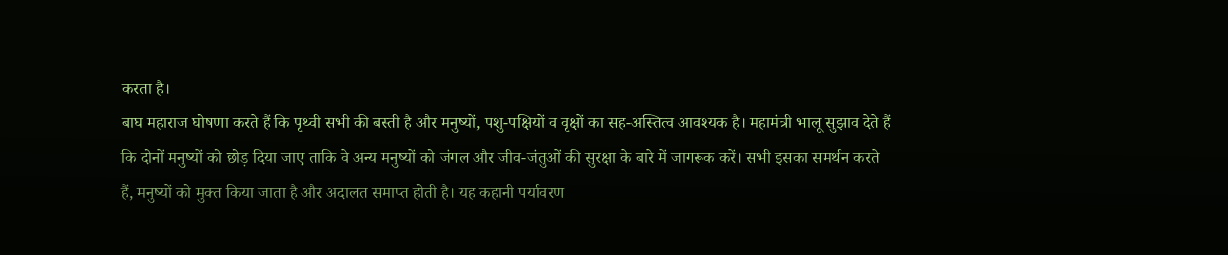करता है।
बाघ महाराज घोषणा करते हैं कि पृथ्वी सभी की बस्ती है और मनुष्यों, पशु-पक्षियों व वृक्षों का सह-अस्तित्व आवश्यक है। महामंत्री भालू सुझाव देते हैं कि दोनों मनुष्यों को छोड़ दिया जाए ताकि वे अन्य मनुष्यों को जंगल और जीव-जंतुओं की सुरक्षा के बारे में जागरूक करें। सभी इसका समर्थन करते हैं, मनुष्यों को मुक्त किया जाता है और अदालत समाप्त होती है। यह कहानी पर्यावरण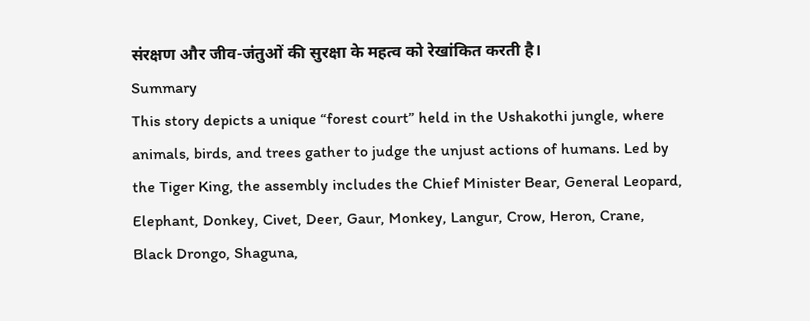संरक्षण और जीव-जंतुओं की सुरक्षा के महत्व को रेखांकित करती है।
Summary
This story depicts a unique “forest court” held in the Ushakothi jungle, where animals, birds, and trees gather to judge the unjust actions of humans. Led by the Tiger King, the assembly includes the Chief Minister Bear, General Leopard, Elephant, Donkey, Civet, Deer, Gaur, Monkey, Langur, Crow, Heron, Crane, Black Drongo, Shaguna,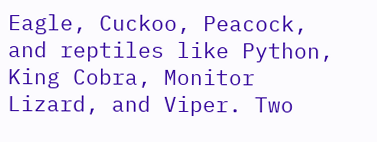Eagle, Cuckoo, Peacock, and reptiles like Python, King Cobra, Monitor Lizard, and Viper. Two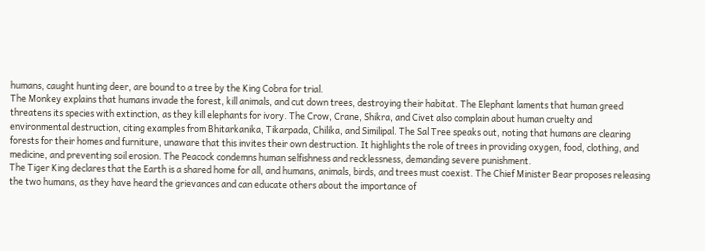humans, caught hunting deer, are bound to a tree by the King Cobra for trial.
The Monkey explains that humans invade the forest, kill animals, and cut down trees, destroying their habitat. The Elephant laments that human greed threatens its species with extinction, as they kill elephants for ivory. The Crow, Crane, Shikra, and Civet also complain about human cruelty and environmental destruction, citing examples from Bhitarkanika, Tikarpada, Chilika, and Similipal. The Sal Tree speaks out, noting that humans are clearing forests for their homes and furniture, unaware that this invites their own destruction. It highlights the role of trees in providing oxygen, food, clothing, and medicine, and preventing soil erosion. The Peacock condemns human selfishness and recklessness, demanding severe punishment.
The Tiger King declares that the Earth is a shared home for all, and humans, animals, birds, and trees must coexist. The Chief Minister Bear proposes releasing the two humans, as they have heard the grievances and can educate others about the importance of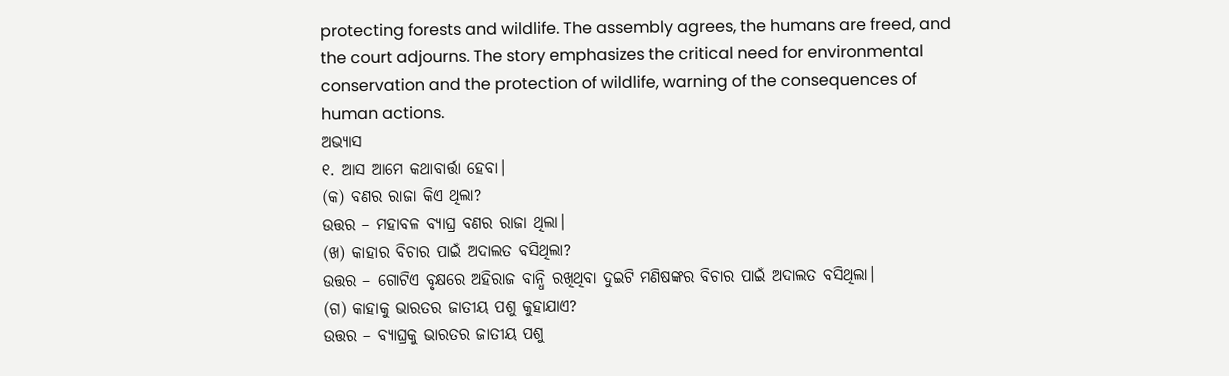protecting forests and wildlife. The assembly agrees, the humans are freed, and the court adjourns. The story emphasizes the critical need for environmental conservation and the protection of wildlife, warning of the consequences of human actions.
ଅଭ୍ୟାସ
୧. ଆସ ଆମେ କଥାବାର୍ତ୍ତା ହେବା।
(କ) ବଣର ରାଜା କିଏ ଥିଲା?
ଉତ୍ତର – ମହାବଳ ବ୍ୟାଘ୍ର ବଣର ରାଜା ଥିଲା।
(ଖ) କାହାର ବିଚାର ପାଇଁ ଅଦାଲତ ବସିଥିଲା?
ଉତ୍ତର – ଗୋଟିଏ ବୃକ୍ଷରେ ଅହିରାଜ ବାନ୍ଧି ରଖିଥିବା ଦୁଇଟି ମଣିଷଙ୍କର ବିଚାର ପାଇଁ ଅଦାଲତ ବସିଥିଲା।
(ଗ) କାହାକୁ ଭାରତର ଜାତୀୟ ପଶୁ କୁହାଯାଏ?
ଉତ୍ତର – ବ୍ୟାଘ୍ରକୁ ଭାରତର ଜାତୀୟ ପଶୁ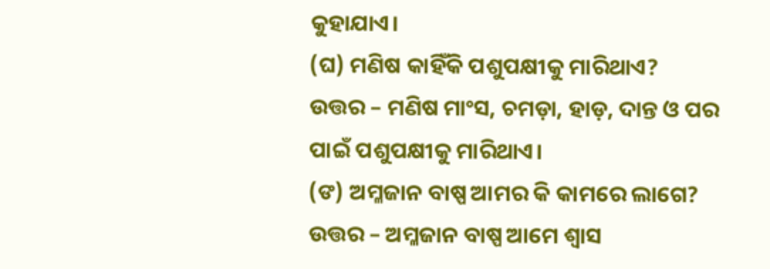କୁହାଯାଏ।
(ଘ) ମଣିଷ କାହିଁକି ପଶୁପକ୍ଷୀକୁ ମାରିଥାଏ?
ଉତ୍ତର – ମଣିଷ ମାଂସ, ଚମଡ଼ା, ହାଡ଼, ଦାନ୍ତ ଓ ପର ପାଇଁ ପଶୁପକ୍ଷୀକୁ ମାରିଥାଏ।
(ଙ) ଅମ୍ଳଜାନ ବାଷ୍ପ ଆମର କି କାମରେ ଲାଗେ?
ଉତ୍ତର – ଅମ୍ଳଜାନ ବାଷ୍ପ ଆମେ ଶ୍ୱାସ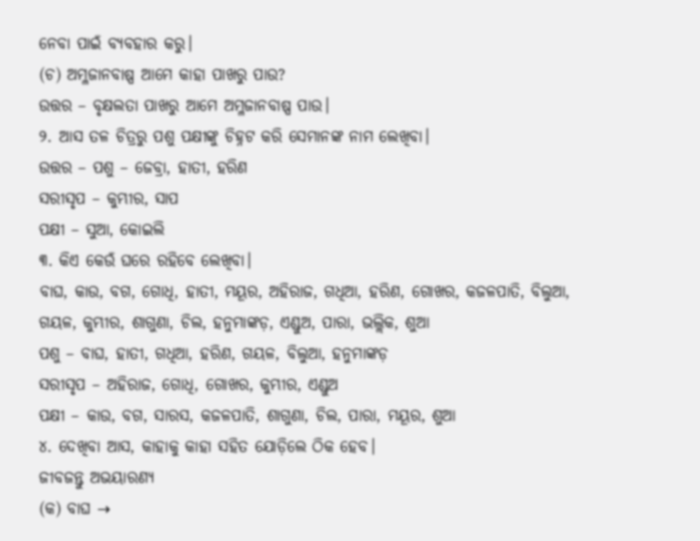ନେବା ପାଇଁ ବ୍ୟବହାର କରୁ।
(ଚ) ଅମ୍ଳଜାନବାଷ୍ପ ଆମେ କାହା ପାଖରୁ ପାଉ?
ଉତ୍ତର – ବୃକ୍ଷଲତା ପାଖରୁ ଆମେ ଅମ୍ଳଜାନବାଷ୍ପ ପାଉ।
୨. ଆସ ତଳ ଚିତ୍ରରୁ ପଶୁ ପକ୍ଷୀଙ୍କୁ ଚିହ୍ନଟ କରି ସେମାନଙ୍କ ନାମ ଲେଖିବା।
ଉତ୍ତର – ପଶୁ – ଜେବ୍ରା, ହାତୀ, ହରିଣ
ସରୀସୃପ – କୁମ୍ଭୀର, ସାପ
ପକ୍ଷୀ – ସୁଆ, କୋଇଲି
୩. କିଏ କେଉଁ ଘରେ ରହିବେ ଲେଖିବା।
ବାଘ, କାଉ, ବଗ, ଗୋଧି, ହାତୀ, ମୟୂର, ଅହିରାଜ, ଗଧିଆ, ହରିଣ, ଗୋଖର, କଜଳପାତି, ବିଲୁଆ, ଗୟଳ, କୁମ୍ଭୀର, ଶାଗୁଣା, ଚିଲ, ହନୁମାଙ୍କଡ଼, ଏଣ୍ଡୁଅ, ପାରା, ଭଲ୍ଲିକ, ଶୁଆ
ପଶୁ – ବାଘ, ହାତୀ, ଗଧିଆ, ହରିଣ, ଗୟଳ, ବିଲୁଆ, ହନୁମାଙ୍କଡ଼
ସରୀସୃପ – ଅହିରାଜ, ଗୋଧି, ଗୋଖର, କୁମ୍ଭୀର, ଏଣ୍ଡୁଅ
ପକ୍ଷୀ – କାଉ, ବଗ, ସାରସ, କଜଳପାତି, ଶାଗୁଣା, ଚିଲ, ପାରା, ମୟୂର, ଶୁଆ
୪. ଦେଖିବା ଆସ, କାହାକୁ କାହା ସହିତ ଯୋଡ଼ିଲେ ଠିକ ହେବ।
ଜୀବଜନ୍ତୁ ଅଭୟାରଣ୍ଯ
(କ) ବାଘ →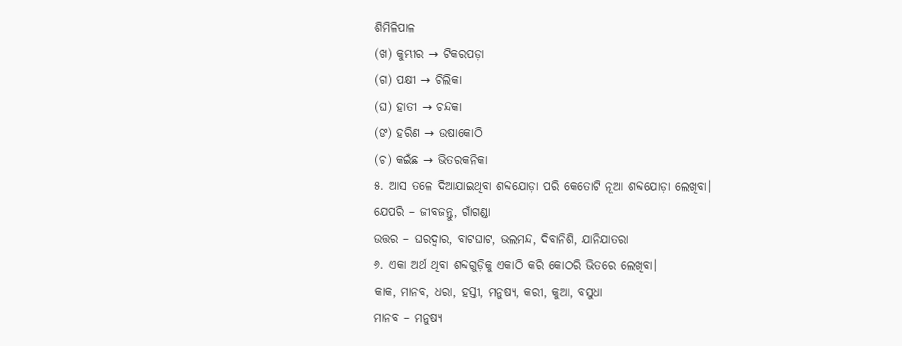ଶିମିଳିପାଳ
(ଖ) କୁମ୍ଭୀର → ଟିକରପଡ଼ା
(ଗ) ପକ୍ଷୀ → ଚିଲିକା
(ଘ) ହାତୀ → ଚନ୍ଦକା
(ଙ) ହରିଣ → ଉଷାକୋଠି
(ଚ) କଇଁଛ → ଭିତରକନିକା
୫. ଆସ ତଳେ ଦିଆଯାଇଥିବା ଶବ୍ଦଯୋଡ଼ା ପରି କେତୋଟି ନୂଆ ଶବ୍ଦଯୋଡ଼ା ଲେଖିବା।
ଯେପରି – ଜୀବଜନ୍ତୁ, ଗାଁଗଣ୍ଡା
ଉତ୍ତର – ଘରଦ୍ଵାର, ବାଟଘାଟ, ଭଲମନ୍ଦ, ଦିବାନିଶି, ଯାନିଯାତରା
୬. ଏକା ଅର୍ଥ ଥିବା ଶବ୍ଦଗୁଡ଼ିକୁ ଏକାଠି କରି କୋଠରି ଭିତରେ ଲେଖିବା।
କାକ, ମାନବ, ଧରା, ହସ୍ତୀ, ମନୁଷ୍ୟ, କରୀ, କୁଆ, ବସୁଧା
ମାନବ – ମନୁଷ୍ୟ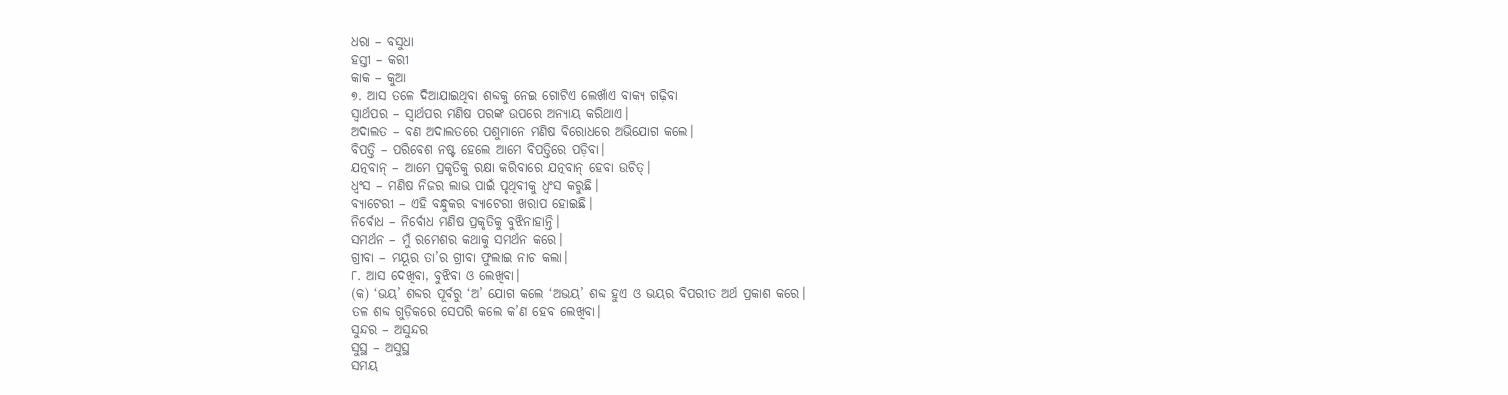ଧରା – ବସୁଧା
ହସ୍ତୀ – କରୀ
କାକ – କୁଆ
୭. ଆସ ତଳେ ଦିଆଯାଇଥିବା ଶବ୍ଦକୁ ନେଇ ଗୋଟିଏ ଲେଖାଁଏ ବାକ୍ୟ ଗଢ଼ିବା
ସ୍ଵାର୍ଥପର – ସ୍ଵାର୍ଥପର ମଣିଷ ପରଙ୍କ ଉପରେ ଅନ୍ୟାୟ କରିଥାଏ।
ଅଦାଲତ – ବଣ ଅଦାଲତରେ ପଶୁମାନେ ମଣିଷ ବିରୋଧରେ ଅଭିଯୋଗ କଲେ।
ବିପତ୍ତି – ପରିବେଶ ନଷ୍ଟ ହେଲେ ଆମେ ବିପତ୍ତିରେ ପଡ଼ିବା।
ଯତ୍ନବାନ୍ – ଆମେ ପ୍ରକୃତିକୁ ରକ୍ଷା କରିବାରେ ଯତ୍ନବାନ୍ ହେବା ଉଚିତ୍।
ଧ୍ୱଂସ – ମଣିଷ ନିଜର ଲାଭ ପାଇଁ ପୃଥିବୀକୁ ଧ୍ୱଂସ କରୁଛି।
ବ୍ୟାଟେରୀ – ଏହି ବନ୍ଧୁକର ବ୍ୟାଟେରୀ ଖରାପ ହୋଇଛି।
ନିର୍ବୋଧ – ନିର୍ବୋଧ ମଣିଷ ପ୍ରକୃତିକୁ ବୁଝିନାହାନ୍ତି।
ସମର୍ଥନ – ମୁଁ ରମେଶର କଥାକୁ ସମର୍ଥନ କରେ।
ଗ୍ରୀବା – ମୟୂର ତା’ର ଗ୍ରୀବା ଫୁଲାଇ ନାଚ କଲା।
୮. ଆସ ଦେଖିବା, ବୁଝିବା ଓ ଲେଖିବା।
(କ) ‘ଭୟ’ ଶବ୍ଦର ପୂର୍ବରୁ ‘ଅ’ ଯୋଗ କଲେ ‘ଅଭୟ’ ଶବ୍ଦ ହୁଏ ଓ ଭୟର ବିପରୀତ ଅର୍ଥ ପ୍ରକାଶ କରେ।
ତଳ ଶବ୍ଦ ଗୁଡ଼ିକରେ ସେପରି କଲେ କ’ଣ ହେବ ଲେଖିବା।
ସୁନ୍ଦର – ଅସୁନ୍ଦର
ସୁସ୍ଥ – ଅସୁସ୍ଥ
ସମୟ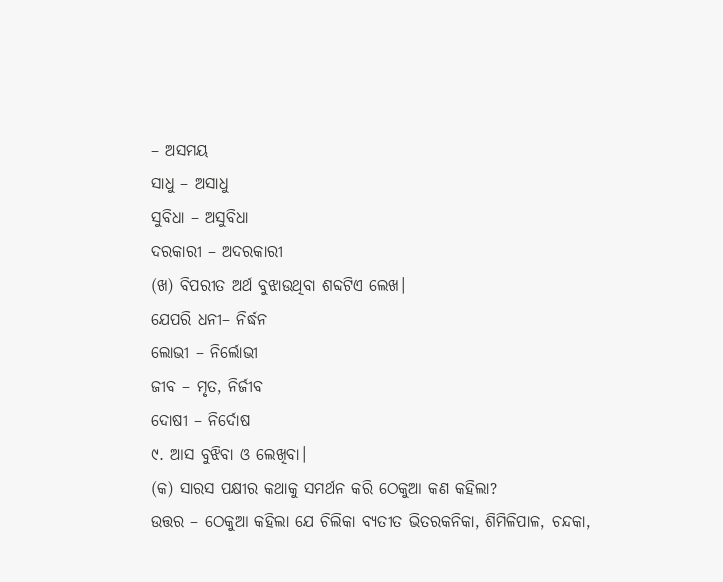– ଅସମୟ
ସାଧୁ – ଅସାଧୁ
ସୁବିଧା – ଅସୁବିଧା
ଦରକାରୀ – ଅଦରକାରୀ
(ଖ) ବିପରୀତ ଅର୍ଥ ବୁଝାଉଥିବା ଶବ୍ଦଟିଏ ଲେଖ।
ଯେପରି ଧନୀ– ନିର୍ଦ୍ଧନ
ଲୋଭୀ – ନିର୍ଲୋଭୀ
ଜୀବ – ମୃତ, ନିର୍ଜୀବ
ଦୋଷୀ – ନିର୍ଦୋଷ
୯. ଆସ ବୁଝିବା ଓ ଲେଖିବା।
(କ) ସାରସ ପକ୍ଷୀର କଥାକୁ ସମର୍ଥନ କରି ଠେକୁଆ କଣ କହିଲା?
ଉତ୍ତର – ଠେକୁଆ କହିଲା ଯେ ଚିଲିକା ବ୍ୟତୀତ ଭିତରକନିକା, ଶିମିଳିପାଳ, ଚନ୍ଦକା,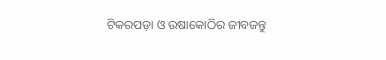ଟିକରପଡ଼ା ଓ ଉଷାକୋଠିର ଜୀବଜନ୍ତୁ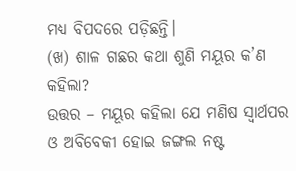ମଧ୍ୟ ବିପଦରେ ପଡ଼ିଛନ୍ତି।
(ଖ) ଶାଳ ଗଛର କଥା ଶୁଣି ମୟୂର କ’ଣ କହିଲା?
ଉତ୍ତର – ମୟୂର କହିଲା ଯେ ମଣିଷ ସ୍ଵାର୍ଥପର ଓ ଅବିବେକୀ ହୋଇ ଜଙ୍ଗଲ ନଷ୍ଟ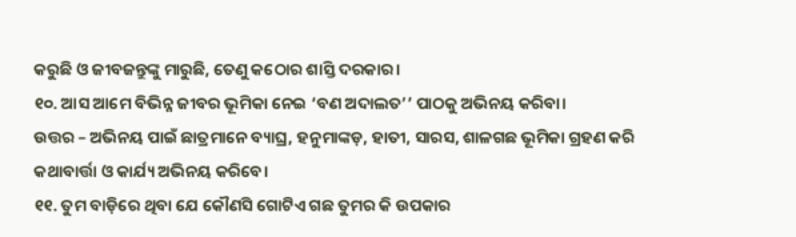କରୁଛି ଓ ଜୀବଜନ୍ତୁଙ୍କୁ ମାରୁଛି, ତେଣୁ କଠୋର ଶାସ୍ତି ଦରକାର।
୧୦. ଆସ ଆମେ ବିଭିନ୍ନ ଜୀବର ଭୂମିକା ନେଇ ‘ବଣ ଅଦାଲତ’’ ପାଠକୁ ଅଭିନୟ କରିବା।
ଉତ୍ତର – ଅଭିନୟ ପାଇଁ ଛାତ୍ରମାନେ ବ୍ୟାଘ୍ର, ହନୁମାଙ୍କଡ଼, ହାତୀ, ସାରସ, ଶାଳଗଛ ଭୂମିକା ଗ୍ରହଣ କରି କଥାବାର୍ତ୍ତା ଓ କାର୍ଯ୍ୟ ଅଭିନୟ କରିବେ।
୧୧. ତୁମ ବାଡ଼ିରେ ଥିବା ଯେ କୌଣସି ଗୋଟିଏ ଗଛ ତୁମର କି ଉପକାର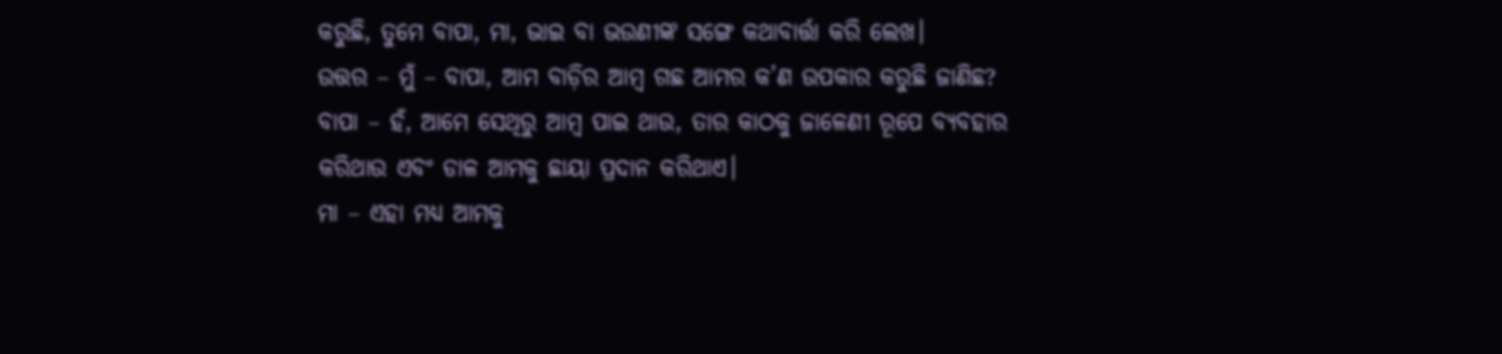କରୁଛି, ତୁମେ ବାପା, ମା, ଭାଇ ବା ଭଉଣୀଙ୍କ ସଙ୍ଗେ କଥାବାର୍ତ୍ତା କରି ଲେଖ।
ଉତ୍ତର – ମୁଁ – ବାପା, ଆମ ବାଡ଼ିର ଆମ୍ବ ଗଛ ଆମର କ’ଣ ଉପକାର କରୁଛି ଜାଣିଛ?
ବାପା – ହଁ, ଆମେ ସେଥିରୁ ଆମ୍ବ ପାଇ ଥାଉ, ତାର କାଠକୁ ଜାଳେଣୀ ରୂପେ ବ୍ୟବହାର କରିଥାଉ ଏବଂ ଡାଳ ଆମକୁ ଛାୟା ପ୍ରଦାନ କରିଥାଏ।
ମା – ଏହା ମଧ୍ୟ ଆମକୁ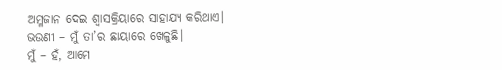ଅମ୍ଳଜାନ ଦେଇ ଶ୍ୱାସକ୍ରିୟାରେ ସାହାଯ୍ୟ କରିଥାଏ।
ଭଉଣୀ – ମୁଁ ତା’ର ଛାୟାରେ ଖେଳୁଛି।
ମୁଁ – ହଁ, ଆମେ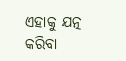ଏହାକୁ ଯତ୍ନ କରିବା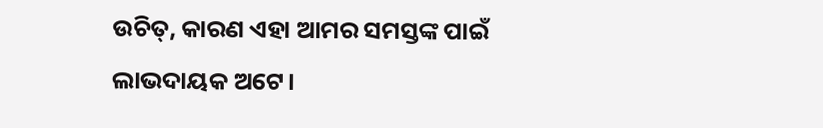ଉଚିତ୍, କାରଣ ଏହା ଆମର ସମସ୍ତଙ୍କ ପାଇଁ ଲାଭଦାୟକ ଅଟେ।